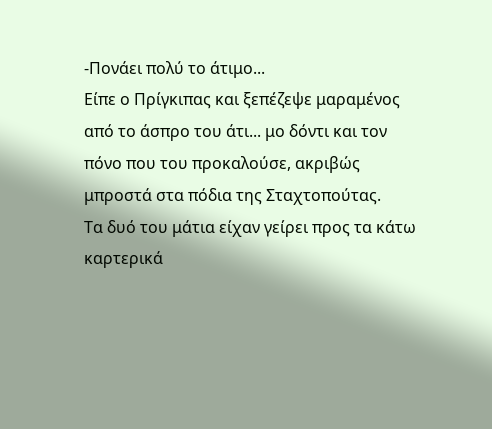-Πονάει πολύ το άτιμο...
Είπε ο Πρίγκιπας και ξεπέζεψε μαραμένος από το άσπρο του άτι... μο δόντι και τον πόνο που του προκαλούσε, ακριβώς μπροστά στα πόδια της Σταχτοπούτας.
Τα δυό του μάτια είχαν γείρει προς τα κάτω καρτερικά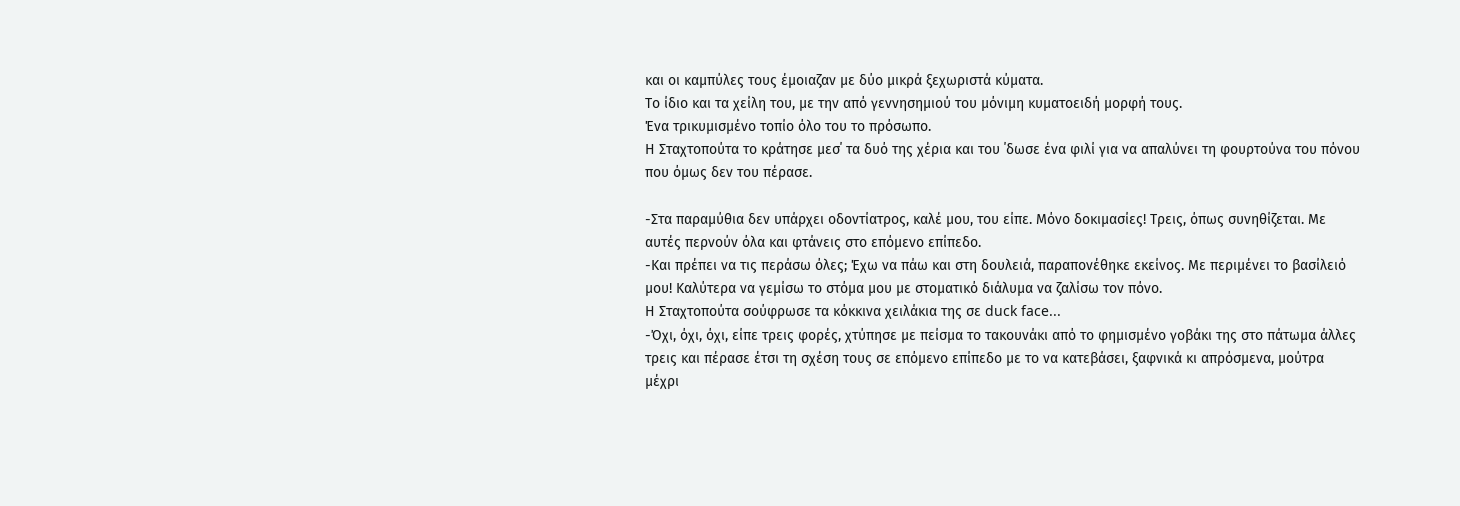και οι καμπύλες τους έμοιαζαν με δύο μικρά ξεχωριστά κύματα.
Το ίδιο και τα χείλη του, με την από γεννησημιού του μόνιμη κυματοειδή μορφή τους.
Ένα τρικυμισμένο τοπίο όλο του το πρόσωπο.
Η Σταχτοπούτα το κράτησε μεσ΄ τα δυό της χέρια και του ΄δωσε ένα φιλί για να απαλύνει τη φουρτούνα του πόνου που όμως δεν του πέρασε.

-Στα παραμύθια δεν υπάρχει οδοντίατρος, καλέ μου, του είπε. Μόνο δοκιμασίες! Τρεις, όπως συνηθίζεται. Με αυτές περνούν όλα και φτάνεις στο επόμενο επίπεδο.
-Και πρέπει να τις περάσω όλες; Έχω να πάω και στη δουλειά, παραπονέθηκε εκείνος. Με περιμένει το βασίλειό μου! Καλύτερα να γεμίσω το στόμα μου με στοματικό διάλυμα να ζαλίσω τον πόνο.
Η Σταχτοπούτα σούφρωσε τα κόκκινα χειλάκια της σε duck face...
-Όχι, όχι, όχι, είπε τρεις φορές, χτύπησε με πείσμα το τακουνάκι από το φημισμένο γοβάκι της στο πάτωμα άλλες τρεις και πέρασε έτσι τη σχέση τους σε επόμενο επίπεδο με το να κατεβάσει, ξαφνικά κι απρόσμενα, μούτρα μέχρι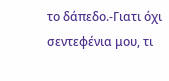το δάπεδο.-Γιατι όχι σεντεφένια μου, τι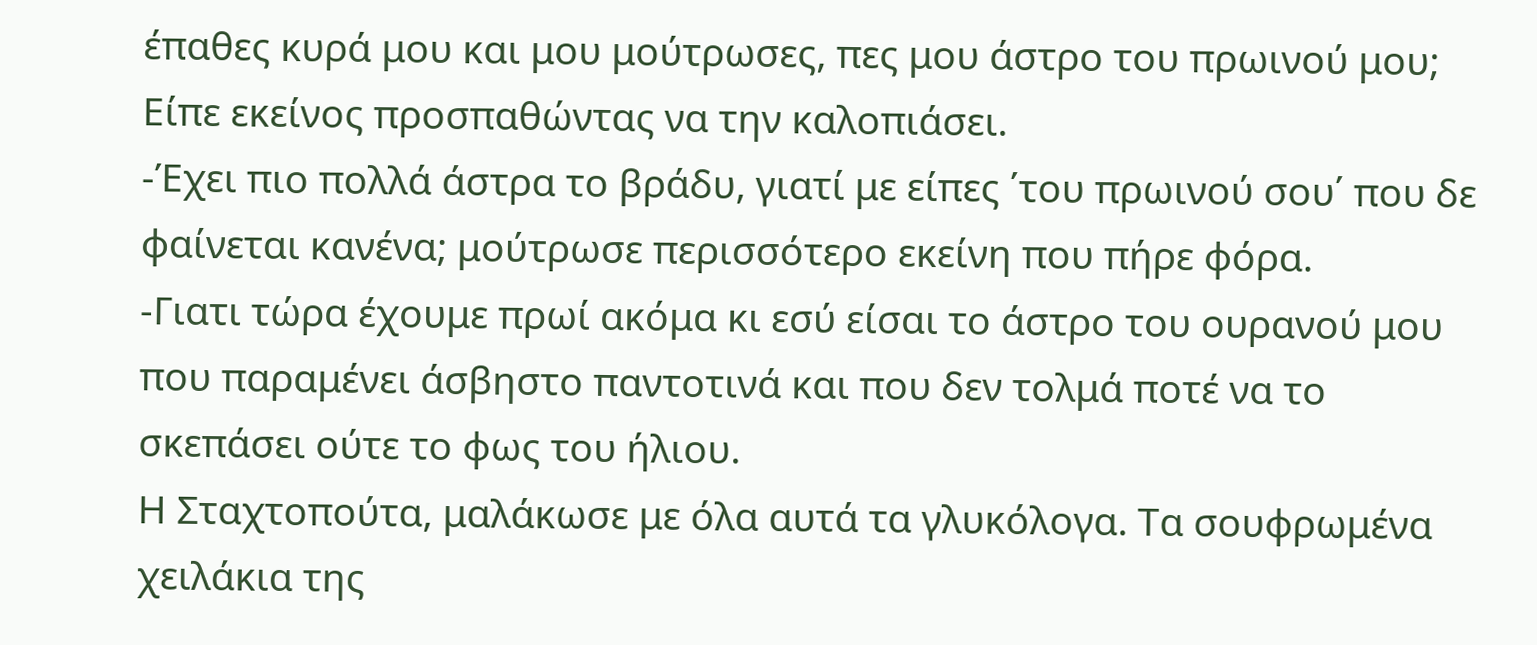έπαθες κυρά μου και μου μούτρωσες, πες μου άστρο του πρωινού μου; Είπε εκείνος προσπαθώντας να την καλοπιάσει.
-Έχει πιο πολλά άστρα το βράδυ, γιατί με είπες ΄του πρωινού σου΄ που δε φαίνεται κανένα; μούτρωσε περισσότερο εκείνη που πήρε φόρα.
-Γιατι τώρα έχουμε πρωί ακόμα κι εσύ είσαι το άστρο του ουρανού μου που παραμένει άσβηστο παντοτινά και που δεν τολμά ποτέ να το σκεπάσει ούτε το φως του ήλιου.
Η Σταχτοπούτα, μαλάκωσε με όλα αυτά τα γλυκόλογα. Τα σουφρωμένα χειλάκια της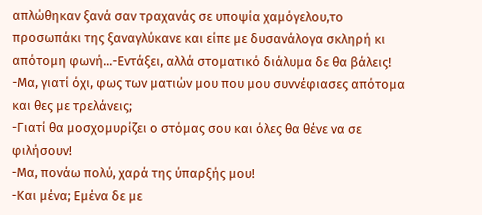απλώθηκαν ξανά σαν τραχανάς σε υποψία χαμόγελου,το προσωπάκι της ξαναγλύκανε και είπε με δυσανάλογα σκληρή κι απότομη φωνή...-Εντάξει, αλλά στοματικό διάλυμα δε θα βάλεις!
-Μα, γιατί όχι, φως των ματιών μου που μου συννέφιασες απότομα και θες με τρελάνεις;
-Γιατί θα μοσχομυρίζει ο στόμας σου και όλες θα θένε να σε φιλήσουν!
-Μα, πονάω πολύ, χαρά της ύπαρξής μου!
-Και μένα; Εμένα δε με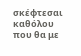σκέφτεσαι καθόλου που θα με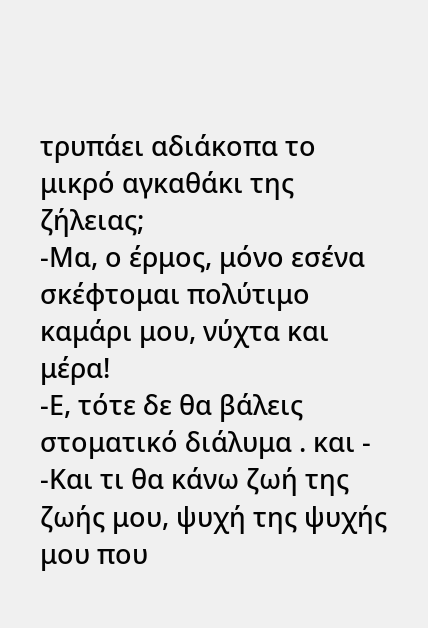τρυπάει αδιάκοπα το μικρό αγκαθάκι της ζήλειας;
-Μα, ο έρμος, μόνο εσένα σκέφτομαι πολύτιμο καμάρι μου, νύχτα και μέρα!
-Ε, τότε δε θα βάλεις στοματικό διάλυμα . και -
-Και τι θα κάνω ζωή της ζωής μου, ψυχή της ψυχής μου που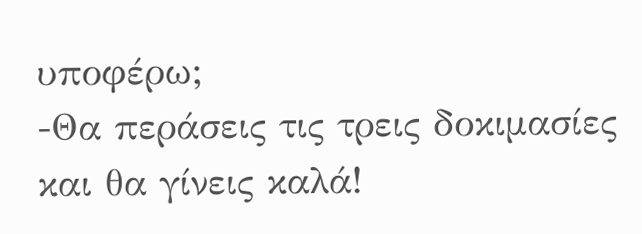υποφέρω;
-Θα περάσεις τις τρεις δοκιμασίες και θα γίνεις καλά!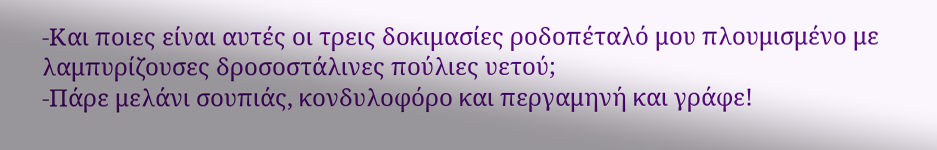-Και ποιες είναι αυτές οι τρεις δοκιμασίες ροδοπέταλό μου πλουμισμένο με λαμπυρίζουσες δροσοστάλινες πούλιες υετού;
-Πάρε μελάνι σουπιάς, κονδυλοφόρο και περγαμηνή και γράφε!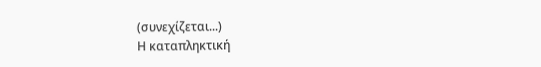(συνεχίζεται...)
Η καταπληκτική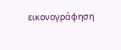εικονογράφηση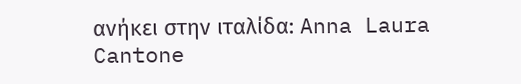ανήκει στην ιταλίδα: Anna Laura Cantone